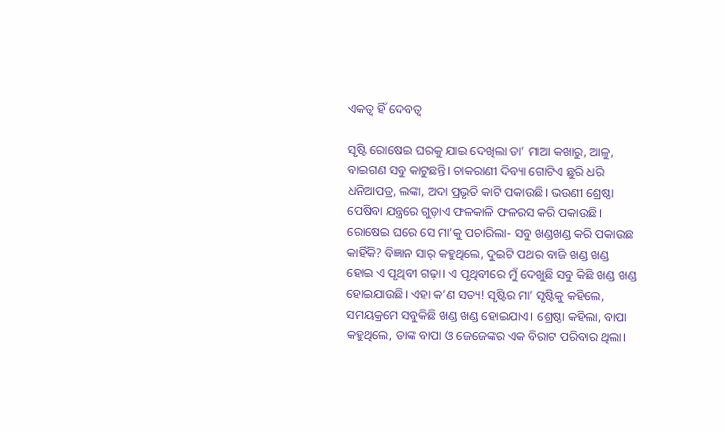ଏକତ୍ୱ ହିଁ ଦେବତ୍ୱ

ସୃଷ୍ଟି ରୋଷେଇ ଘରକୁ ଯାଇ ଦେଖିଲା ତା’ ମାଆ କଖାରୁ, ଆଳୁ, ବାଇଗଣ ସବୁ କାଟୁଛନ୍ତି। ଚାକରାଣୀ ଦିବ୍ୟା ଗୋଟିଏ ଛୁରି ଧରି ଧନିଆପତ୍ର, ଲଙ୍କା, ଅଦା ପ୍ରଭୃତି କାଟି ପକାଉଛି। ଭଉଣୀ ଶ୍ରେଷ୍ଠା ପେଷିବା ଯନ୍ତ୍ରରେ ଗୁଡ଼ାଏ ଫଳକାଳି ଫଳରସ କରି ପକାଉଛି। ରୋଷେଇ ଘରେ ସେ ମା’କୁ ପଚାରିଲା- ସବୁ ଖଣ୍ଡଖଣ୍ଡ କରି ପକାଉଛ କାହିଁକି? ବିଜ୍ଞାନ ସାର୍‌ କହୁଥିଲେ, ଦୁଇଟି ପଥର ବାଜି ଖଣ୍ଡ ଖଣ୍ଡ ହୋଇ ଏ ପୃଥିବୀ ଗଢ଼ା। ଏ ପୃଥିବୀରେ ମୁଁ ଦେଖୁଛି ସବୁ କିଛି ଖଣ୍ଡ ଖଣ୍ଡ ହୋଇଯାଉଛି। ଏହା କ’ଣ ସତ୍ୟ! ସୃଷ୍ଟିର ମା’ ସୃଷ୍ଟିକୁ କହିଲେ, ସମୟକ୍ରମେ ସବୁକିଛି ଖଣ୍ଡ ଖଣ୍ଡ ହୋଇଯାଏ। ଶ୍ରେଷ୍ଠା କହିଲା, ବାପା କହୁଥିଲେ, ତାଙ୍କ ବାପା ଓ ଜେଜେଙ୍କର ଏକ ବିରାଟ ପରିବାର ଥିଲା।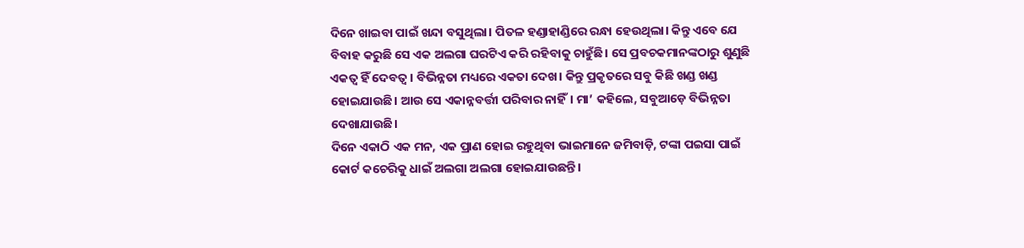ଦିନେ ଖାଇବା ପାଇଁ ଖନ୍ଦା ବସୁଥିଲା। ପିତଳ ହଣ୍ଡାହାଣ୍ଡିରେ ରନ୍ଧା ହେଉଥିଲା। କିନ୍ତୁ ଏବେ ଯେ ବିବାହ କରୁଛି ସେ ଏକ ଅଲଗା ଘରଟିଏ କରି ରହିବାକୁ ଚାହୁଁଛି। ସେ ପ୍ରବଚକମାନଙ୍କଠାରୁ ଶୁଣୁଛି ଏକତ୍ୱ ହିଁ ଦେବତ୍ୱ। ବିଭିନ୍ନତା ମଧ୍ୟରେ ଏକତା ଦେଖ। କିନ୍ତୁ ପ୍ରକୃତରେ ସବୁ କିଛି ଖଣ୍ଡ ଖଣ୍ଡ ହୋଇଯାଉଛି। ଆଉ ସେ ଏକାନ୍ନବର୍ତ୍ତୀ ପରିବାର ନାହିଁ। ମା’ କହିଲେ, ସବୁଆଡ଼େ ବିଭିନ୍ନତା ଦେଖାଯାଉଛି।
ଦିନେ ଏକାଠି ଏକ ମନ, ଏକ ପ୍ରାଣ ହୋଇ ରହୁଥିବା ଭାଇମାନେ ଜମିବାଡ଼ି, ଟଙ୍କା ପଇସା ପାଇଁ କୋର୍ଟ କଚେରିକୁ ଧାଇଁ ଅଲଗା ଅଲଗା ହୋଇଯାଉଛନ୍ତି।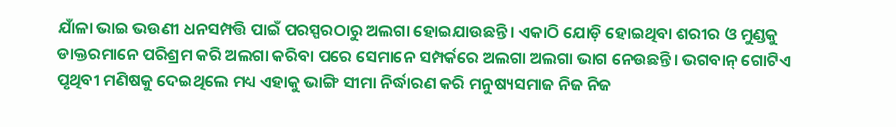ଯାଁଳା ଭାଇ ଭଉଣୀ ଧନସମ୍ପତ୍ତି ପାଇଁ ପରସ୍ପରଠାରୁ ଅଲଗା ହୋଇଯାଉଛନ୍ତି। ଏକାଠି ଯୋଡ଼ି ହୋଇଥିବା ଶରୀର ଓ ମୁଣ୍ଡକୁ ଡାକ୍ତରମାନେ ପରିଶ୍ରମ କରି ଅଲଗା କରିବା ପରେ ସେମାନେ ସମ୍ପର୍କରେ ଅଲଗା ଅଲଗା ଭାଗ ନେଉଛନ୍ତି। ଭଗବାନ୍‌ ଗୋଟିଏ ପୃଥିବୀ ମଣିଷକୁ ଦେଇଥିଲେ ମଧ୍ୟ ଏହାକୁ ଭାଙ୍ଗି ସୀମା ନିର୍ଦ୍ଧାରଣ କରି ମନୁଷ୍ୟସମାଜ ନିଜ ନିଜ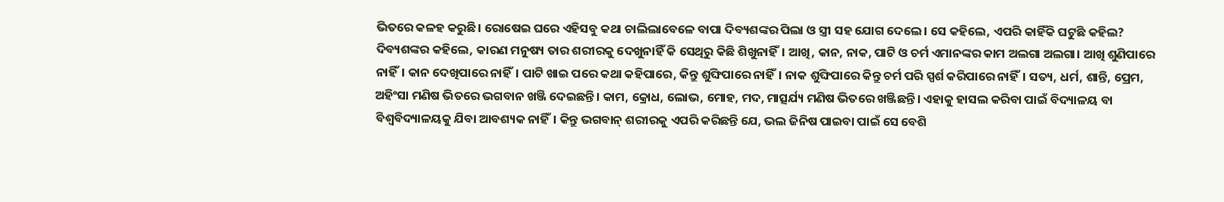ଭିତରେ କଳହ କରୁଛି। ରୋଷେଇ ଘରେ ଏହିସବୁ କଥା ଚାଲିଲାବେଳେ ବାପା ଦିବ୍ୟଶଙ୍କର ପିଲା ଓ ସ୍ତ୍ରୀ ସହ ଯୋଗ ଦେଲେ। ସେ କହିଲେ, ଏପରି କାହିଁକି ଘଟୁଛି କହିଲ? ଦିବ୍ୟଶଙ୍କର କହିଲେ, କାରଣ ମନୁଷ୍ୟ ତାର ଶରୀରକୁ ଦେଖୁନାହିଁ କି ସେଥିରୁ କିଛି ଶିଖୁନାହିଁ। ଆଖି, କାନ, ନାକ, ପାଟି ଓ ଚର୍ମ ଏମାନଙ୍କର କାମ ଅଲଗା ଅଲଗା। ଆଖି ଶୁଣିପାରେ ନାହିଁ। କାନ ଦେଖିପାରେ ନାହିଁ। ପାଟି ଖାଇ ପରେ କଥା କହିପାରେ, କିନ୍ତୁ ଶୁଙ୍ଘିପାରେ ନାହିଁ। ନାକ ଶୁଙ୍ଘିପାରେ କିନ୍ତୁ ଚର୍ମ ପରି ସ୍ପର୍ଶ କରିପାରେ ନାହିଁ। ସତ୍ୟ, ଧର୍ମ, ଶାନ୍ତି, ପ୍ରେମ, ଅହିଂସା ମଣିଷ ଭିତରେ ଭଗବାନ ଖଞ୍ଜି ଦେଇଛନ୍ତି। କାମ, କ୍ରୋଧ, ଲୋଭ, ମୋହ, ମଦ, ମାତ୍ସର୍ଯ୍ୟ ମଣିଷ ଭିତରେ ଖଞ୍ଜିଛନ୍ତି। ଏହାକୁ ହାସଲ କରିବା ପାଇଁ ବିଦ୍ୟାଳୟ ବା ବିଶ୍ୱବିଦ୍ୟାଳୟକୁ ଯିବା ଆବଶ୍ୟକ ନାହିଁ। କିନ୍ତୁ ଭଗବାନ୍‌ ଶରୀରକୁ ଏପରି କରିଛନ୍ତି ଯେ, ଭଲ ଜିନିଷ ପାଇବା ପାଇଁ ସେ ବେଶି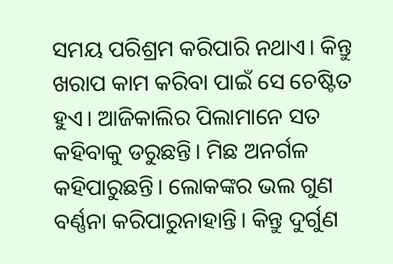ସମୟ ପରିଶ୍ରମ କରିପାରି ନଥାଏ। କିନ୍ତୁ ଖରାପ କାମ କରିବା ପାଇଁ ସେ ଚେଷ୍ଟିତ ହୁଏ। ଆଜିକାଲିର ପିଲାମାନେ ସତ କହିବାକୁ ଡରୁଛନ୍ତି। ମିଛ ଅନର୍ଗଳ କହିପାରୁଛନ୍ତି। ଲୋକଙ୍କର ଭଲ ଗୁଣ ବର୍ଣ୍ଣନା କରିପାରୁନାହାନ୍ତି। କିନ୍ତୁ ଦୁର୍ଗୁଣ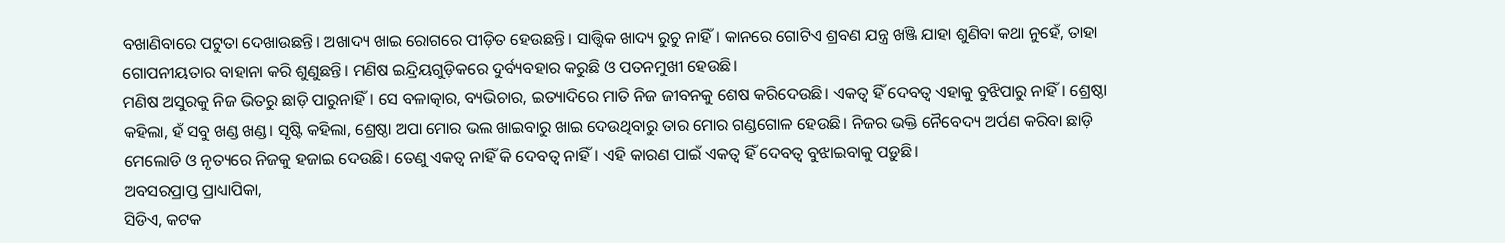ବଖାଣିବାରେ ପଟୁତା ଦେଖାଉଛନ୍ତି। ଅଖାଦ୍ୟ ଖାଇ ରୋଗରେ ପୀଡ଼ିତ ହେଉଛନ୍ତି। ସାତ୍ତ୍ୱିକ ଖାଦ୍ୟ ରୁଚୁ ନାହିଁ। କାନରେ ଗୋଟିଏ ଶ୍ରବଣ ଯନ୍ତ୍ର ଖଞ୍ଜି ଯାହା ଶୁଣିବା କଥା ନୁହେଁ, ତାହା ଗୋପନୀୟତାର ବାହାନା କରି ଶୁଣୁଛନ୍ତି। ମଣିଷ ଇନ୍ଦ୍ରିୟଗୁଡ଼ିକରେ ଦୁର୍ବ୍ୟବହାର କରୁଛି ଓ ପତନମୁଖୀ ହେଉଛି।
ମଣିଷ ଅସୁରକୁ ନିଜ ଭିତରୁ ଛାଡ଼ି ପାରୁନାହିଁ। ସେ ବଳାତ୍କାର, ବ୍ୟଭିଚାର, ଇତ୍ୟାଦିରେ ମାତି ନିଜ ଜୀବନକୁ ଶେଷ କରିଦେଉଛି। ଏକତ୍ୱ ହିଁ ଦେବତ୍ୱ ଏହାକୁ ବୁଝିପାରୁ ନାହିଁ। ଶ୍ରେଷ୍ଠା କହିଲା, ହଁ ସବୁ ଖଣ୍ଡ ଖଣ୍ଡ। ସୃଷ୍ଟି କହିଲା, ଶ୍ରେଷ୍ଠା ଅପା ମୋର ଭଲ ଖାଇବାରୁ ଖାଇ ଦେଉଥିବାରୁ ତାର ମୋର ଗଣ୍ଡଗୋଳ ହେଉଛି। ନିଜର ଭକ୍ତି ନୈବେଦ୍ୟ ଅର୍ପଣ କରିବା ଛାଡ଼ି ମେଲୋଡି ଓ ନୃତ୍ୟରେ ନିଜକୁ ହଜାଇ ଦେଉଛି। ତେଣୁ ଏକତ୍ୱ ନାହିଁ କି ଦେବତ୍ୱ ନାହିଁ। ଏହି କାରଣ ପାଇଁ ଏକତ୍ୱ ହିଁ ଦେବତ୍ୱ ବୁଝାଇବାକୁ ପଡ଼ୁଛି।
ଅବସରପ୍ରାପ୍ତ ପ୍ରାଧ୍ୟାପିକା,
ସିଡିଏ, କଟକ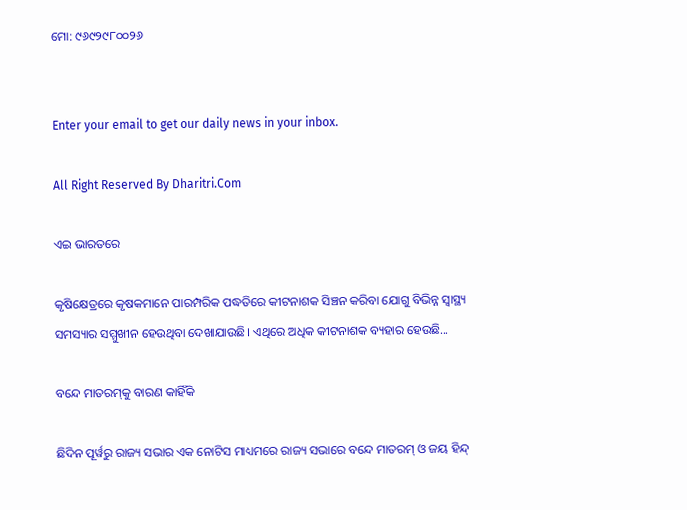ମୋ: ୯୬୯୨୯୮୦୦୨୬


Enter your email to get our daily news in your inbox.

All Right Reserved By Dharitri.Com

ଏଇ ଭାରତରେ

କୃଷିକ୍ଷେତ୍ରରେ କୃଷକମାନେ ପାରମ୍ପରିକ ପଦ୍ଧତିରେ କୀଟନାଶକ ସିଞ୍ଚନ କରିବା ଯୋଗୁ ବିଭିନ୍ନ ସ୍ୱାସ୍ଥ୍ୟ ସମସ୍ୟାର ସମ୍ମୁଖୀନ ହେଉଥିବା ଦେଖାଯାଉଛି। ଏଥିରେ ଅଧିକ କୀଟନାଶକ ବ୍ୟହାର ହେଉଛି...

ବନ୍ଦେ ମାତରମ୍‌କୁ ବାରଣ କାହିଁକି

ଛିଦିନ ପୂର୍ୱରୁ ରାଜ୍ୟ ସଭାର ଏକ ନୋଟିସ ମାଧ୍ୟମରେ ରାଜ୍ୟ ସଭାରେ ବନ୍ଦେ ମାତରମ୍‌ ଓ ଜୟ ହିନ୍ଦ୍‌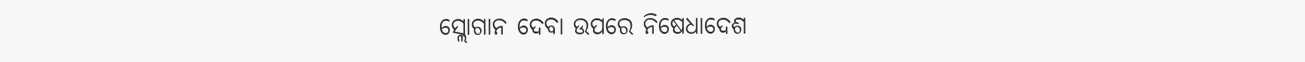ସ୍ଲୋଗାନ ଦେବା ଉପରେ ନିଷେଧାଦେଶ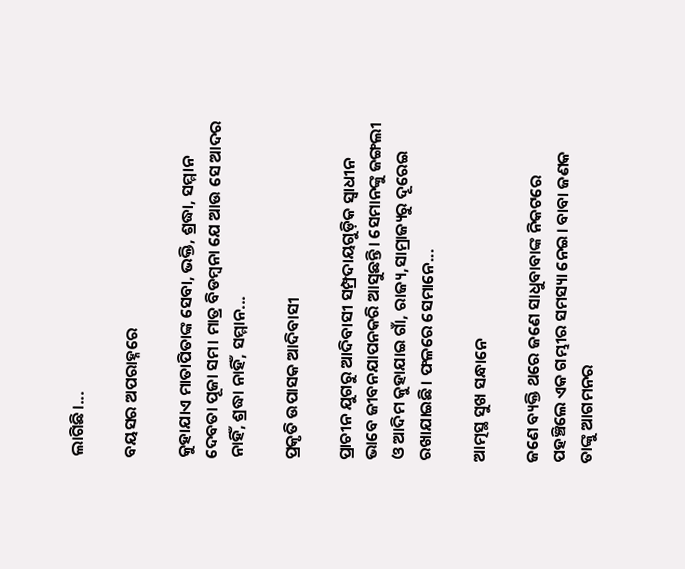ଲାଗିଛି।...

ବୟସର ଅପରାହ୍ନରେ

କୁହାଯାଏ ମାତାପିତାଙ୍କ ସେବା, ଭକ୍ତି, ଶ୍ରଦ୍ଧା, ସମ୍ମାନ ଦେବତା ପୂଜା ସମ। ମାତ୍ର ବିଡମ୍ୱନା ଯେ ଆଉ ସେ ଆଦର ନାହିଁ, ଶ୍ରଦ୍ଧା ନାହିଁ, ସମ୍ମାନ...

ପ୍ରକୃତି ଉପାସକ ଆଦିବାସୀ

ପ୍ରାଚୀନ ଯୁଗରୁ ଆଦିବାସୀ ସମ୍ପ୍ରଦାୟଗୁଡ଼ିକ ସ୍ୱାଧୀନ ଭାବେ ଜୀବନଯାପନକରି ଆସୁଛନ୍ତି। ସେମାନଙ୍କୁ ଜଙ୍ଗଲୀ ଓ ଆଦିମ କୁହାଯାଇ ଗାଁ, ରାଜ୍ୟ,ସାମ୍ରାଜ୍ୟରୁ ଦୂରେଇ ରଖାଯାଇଛି। ଫଳରେ ସେମାନେ...

ଆତ୍ମସ୍ଥ ସୁଖ ସନ୍ଧାନେ

ଜଣେ ବ୍ୟକ୍ତି ଥରେ ଜଣେ ସାଧୁବାବାଙ୍କ ନିକଟରେ ପହଞ୍ଚିଲେ ଏକ ଗମ୍ଭୀର ସମସ୍ୟା ନେଇ। ବାବା ଜଣକ ତାଙ୍କୁ ଆଗମନର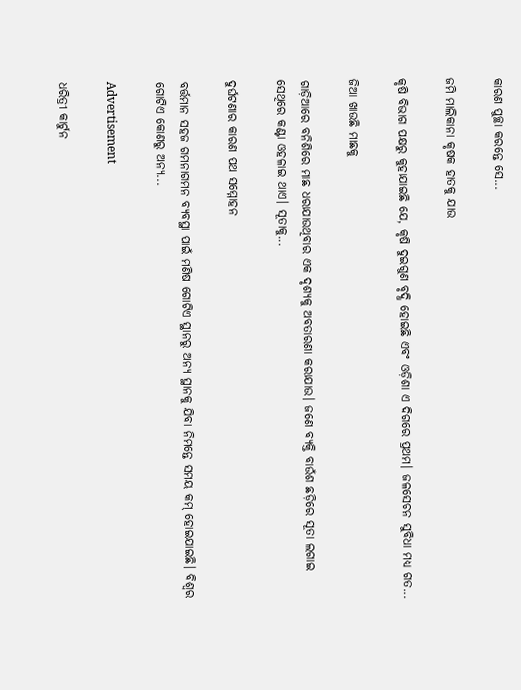କାରଣ ପୁଚ୍ଛା କରନ୍ତେ ସେ...

ଜମି ମାଲିକାନା କୃଷକ ହାତକୁ ଯାଉ

କୃଷି ବିଭାଗ ପକ୍ଷରୁ କୁହାଯାଇଛି ଯେ, କୃଷି ଦୁଇଗୁଣ ବୃଦ୍ଧି ହୋଇଛି ଏବଂ ଓଡ଼ିଶା ଏ ଦିଗରେ ପ୍ରଥମ। ଜଳସେଚନ ସୁବିଧା ମଧ୍ୟ ଗତ...

ଜିଆ ଖାଉଛି ମାଛକୁ

ଗାଡ଼ିଆରେ ବନିଶିରେ ମାଛ ଧରାଯାଉଥିବାର ଏକ ଦୃଶ୍ୟକୁ ଅବତାରଣା କରାଯାଉ। ଜଣେ ବ୍ୟକ୍ତି ବାଉଁଶ ଛଡ଼ିରେ ସୂତା ଲଗାଇ ସେଥିରେ କଣ୍ଟା ଓହଳାଇ ଥାଏ। ସୂତାକୁ...

ଦୁର୍ଘଟଣାର କାରଣ ପଥ ସମ୍ମୋହନ

ବର୍ତ୍ତମାନ ସହଜ ଗମନାଗମନ ବ୍ୟବସ୍ଥା ପାଇଁ ମଣିଷ ଗୋଟିଏ ସ୍ଥାନରୁ ଅନ୍ୟ ସ୍ଥାନକୁ ଯିବା ନିମନ୍ତେ ସମୟ କମ୍‌ ହୋଇଯାଇଛି। ବିଶ୍ୱର ଗୋଟିଏ କୋଣରୁ ଅନ୍ୟ...

Advertisement

ଧରିତ୍ରୀ କାର୍ଟୁନ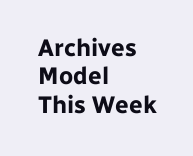Archives
Model This Week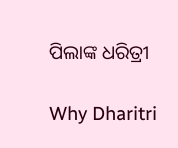ପିଲାଙ୍କ ଧରିତ୍ରୀ

Why Dharitri